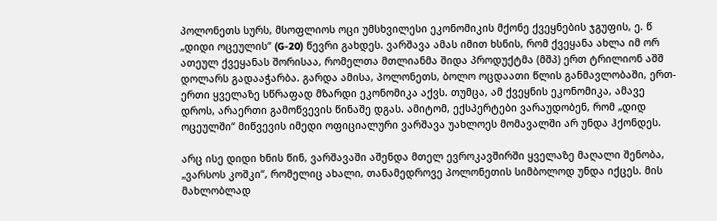პოლონეთს სურს, მსოფლიოს ოცი უმსხვილესი ეკონომიკის მქონე ქვეყნების ჯგუფის, ე. წ „დიდი ოცეულის“ (G-20) წევრი გახდეს. ვარშავა ამას იმით ხსნის, რომ ქვეყანა ახლა იმ ორ ათეულ ქვეყანას შორისაა, რომელთა მთლიანმა შიდა პროდუქტმა (მშპ) ერთ ტრილიონ აშშ დოლარს გადააჭარბა. გარდა ამისა, პოლონეთს, ბოლო ოცდაათი წლის განმავლობაში, ერთ-ერთი ყველაზე სწრაფად მზარდი ეკონომიკა აქვს. თუმცა, ამ ქვეყნის ეკონომიკა, ამავე დროს, არაერთი გამოწვევის წინაშე დგას. ამიტომ, ექსპერტები ვარაუდობენ, რომ „დიდ ოცეულში“ მიწვევის იმედი ოფიციალური ვარშავა უახლოეს მომავალში არ უნდა ჰქონდეს.

არც ისე დიდი ხნის წინ, ვარშავაში აშენდა მთელ ევროკავშირში ყველაზე მაღალი შენობა, „ვარსოს კოშკი“, რომელიც ახალი, თანამედროვე პოლონეთის სიმბოლოდ უნდა იქცეს. მის მახლობლად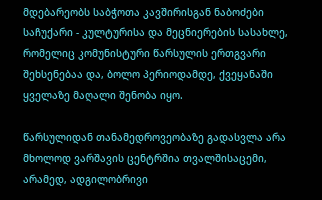მდებარეობს საბჭოთა კავშირისგან ნაბოძები საჩუქარი - კულტურისა და მეცნიერების სასახლე, რომელიც კომუნისტური წარსულის ერთგვარი შეხსენებაა და, ბოლო პერიოდამდე, ქვეყანაში ყველაზე მაღალი შენობა იყო.

წარსულიდან თანამედროვეობაზე გადასვლა არა მხოლოდ ვარშავის ცენტრშია თვალშისაცემი, არამედ, ადგილობრივი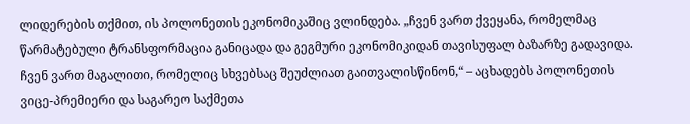ლიდერების თქმით, ის პოლონეთის ეკონომიკაშიც ვლინდება. „ჩვენ ვართ ქვეყანა, რომელმაც წარმატებული ტრანსფორმაცია განიცადა და გეგმური ეკონომიკიდან თავისუფალ ბაზარზე გადავიდა. ჩვენ ვართ მაგალითი, რომელიც სხვებსაც შეუძლიათ გაითვალისწინონ,“ – აცხადებს პოლონეთის ვიცე-პრემიერი და საგარეო საქმეთა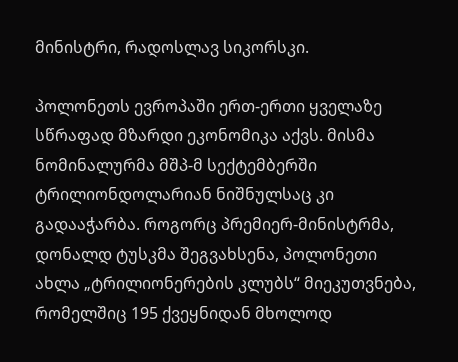მინისტრი, რადოსლავ სიკორსკი.

პოლონეთს ევროპაში ერთ-ერთი ყველაზე სწრაფად მზარდი ეკონომიკა აქვს. მისმა ნომინალურმა მშპ-მ სექტემბერში ტრილიონდოლარიან ნიშნულსაც კი გადააჭარბა. როგორც პრემიერ-მინისტრმა, დონალდ ტუსკმა შეგვახსენა, პოლონეთი ახლა „ტრილიონერების კლუბს“ მიეკუთვნება, რომელშიც 195 ქვეყნიდან მხოლოდ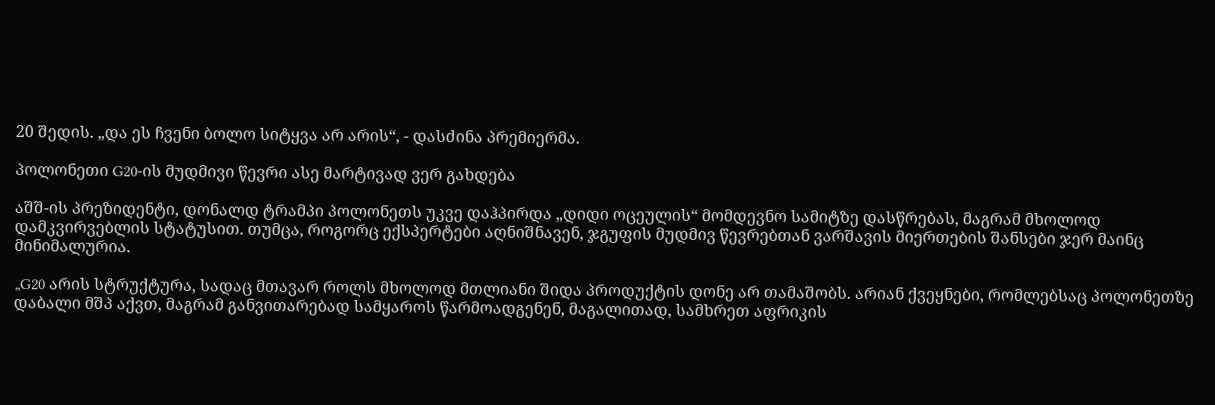20 შედის. „და ეს ჩვენი ბოლო სიტყვა არ არის“, - დასძინა პრემიერმა.

პოლონეთი G20-ის მუდმივი წევრი ასე მარტივად ვერ გახდება

აშშ-ის პრეზიდენტი, დონალდ ტრამპი პოლონეთს უკვე დაჰპირდა „დიდი ოცეულის“ მომდევნო სამიტზე დასწრებას, მაგრამ მხოლოდ დამკვირვებლის სტატუსით. თუმცა, როგორც ექსპერტები აღნიშნავენ, ჯგუფის მუდმივ წევრებთან ვარშავის მიერთების შანსები ჯერ მაინც მინიმალურია.

„G20 არის სტრუქტურა, სადაც მთავარ როლს მხოლოდ მთლიანი შიდა პროდუქტის დონე არ თამაშობს. არიან ქვეყნები, რომლებსაც პოლონეთზე დაბალი მშპ აქვთ, მაგრამ განვითარებად სამყაროს წარმოადგენენ, მაგალითად, სამხრეთ აფრიკის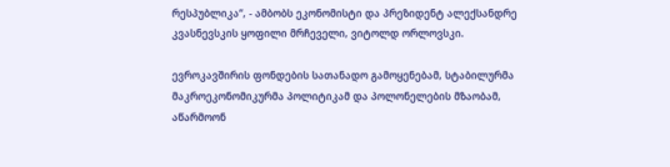რესპუბლიკა“, - ამბობს ეკონომისტი და პრეზიდენტ ალექსანდრე კვასნევსკის ყოფილი მრჩეველი, ვიტოლდ ორლოვსკი.

ევროკავშირის ფონდების სათანადო გამოყენებამ, სტაბილურმა მაკროეკონომიკურმა პოლიტიკამ და პოლონელების მზაობამ, აწარმოონ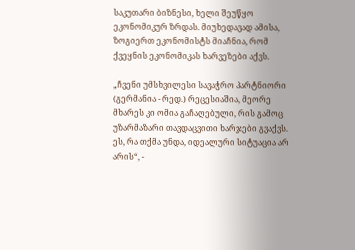საკუთარი ბიზნესი, ხელი შეუწყო ეკონომიკურ ზრდას. მიუხედავად ამისა, ზოგიერთ ეკონომისტს მიაჩნია, რომ ქვეყნის ეკონომიკას ხარვეზები აქვს.

„ჩვენი უმსხვილესი სავაჭრო პარტნიორი (გერმანია - რედ.) რეცესიაშია, მეორე მხარეს კი ომია გაჩაღებული, რის გამოც უზარმაზარი თავდაცვითი ხარჯები გვაქვს. ეს, რა თქმა უნდა, იდეალური სიტუაცია არ არის“, -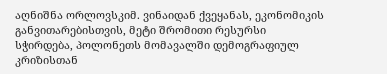აღნიშნა ორლოვსკიმ. ვინაიდან ქვეყანას, ეკონომიკის განვითარებისთვის, მეტი შრომითი რესურსი სჭირდება, პოლონეთს მომავალში დემოგრაფიულ კრიზისთან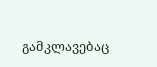გამკლავებაც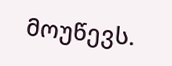მოუწევს.